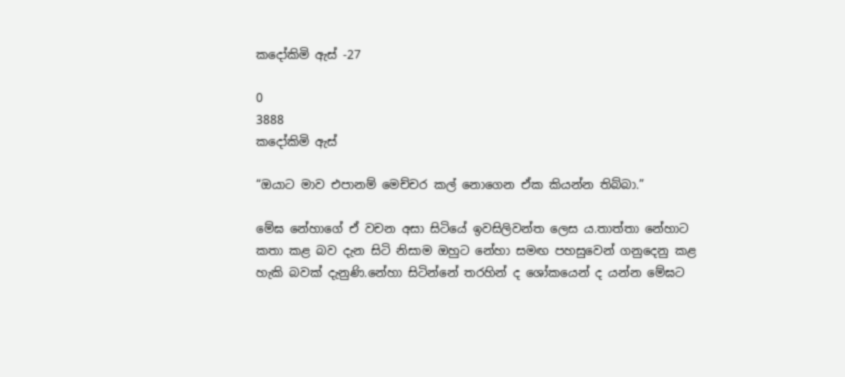කදෝකිමි ඇස් -27

0
3888
කදෝකිමි ඇස්

“ඔයාට මාව එපානම් මෙච්චර කල් නොගෙන ඒක කියන්න තිබ්බා.”

මේඝ නේහාගේ ඒ වචන අසා සිටියේ ඉවසිලිවන්ත ලෙස ය.තාත්තා නේහාට කතා කළ බව දැන සිටි නිසාම ඔහුට නේහා සමඟ පහසුවෙන් ගනුදෙනු කළ හැකි බවක් දැනුණි.නේහා සිටින්නේ තරහින් ද ශෝකයෙන් ද යන්න මේඝට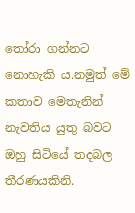තෝරා ගන්නට නොහැකි ය.නමුත් මේ කතාව මෙතැනින් නැවතිය යුතු බවට ඔහු සිටියේ තදබල තීරණයකිනි.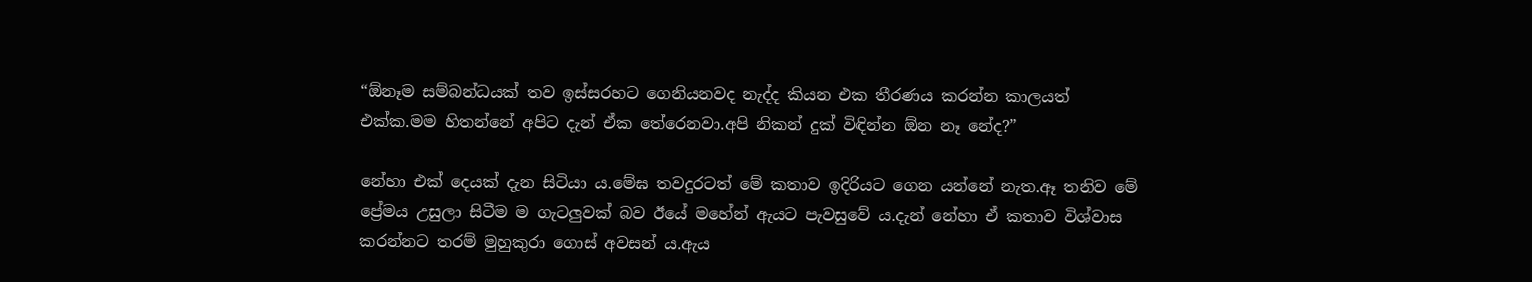“ඕනෑම සම්බන්ධයක් තව ඉස්සරහට ගෙනියනවද නැද්ද කියන එක තීරණය කරන්න කාලයත් එක්ක.මම හිතන්නේ අපිට දැන් ඒක තේරෙනවා.අපි නිකන් දුක් විඳින්න ඕන නෑ නේද?”

නේහා එක් දෙයක් දැන සිටියා ය.මේඝ තවදුරටත් මේ කතාව ඉදිරියට ගෙන යන්නේ නැත.ඈ තනිව මේ ප්‍රේමය උසුලා සිටීම ම ගැටලුවක් බව ඊයේ මහේන් ඇයට පැවසුවේ ය.දැන් නේහා ඒ කතාව විශ්වාස කරන්නට තරම් මුහුකුරා ගොස් අවසන් ය.ඇය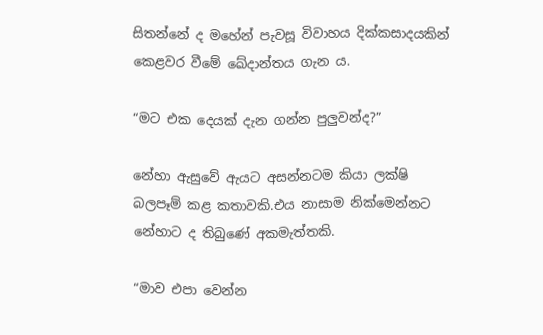සිතන්නේ ද මහේන් පැවසූ විවාහය දික්කසාදයකින් කෙළවර වීමේ ඛේදාන්තය ගැන ය.

“මට එක දෙයක් දැන ගන්න පුලුවන්ද?”

නේහා ඇසුවේ ඇයට අසන්නටම කියා ලක්ෂි බලපෑම් කළ කතාවකි.එය නාසාම නික්මෙන්නට නේහාට ද තිබුණේ අකමැත්තකි.

“මාව එපා වෙන්න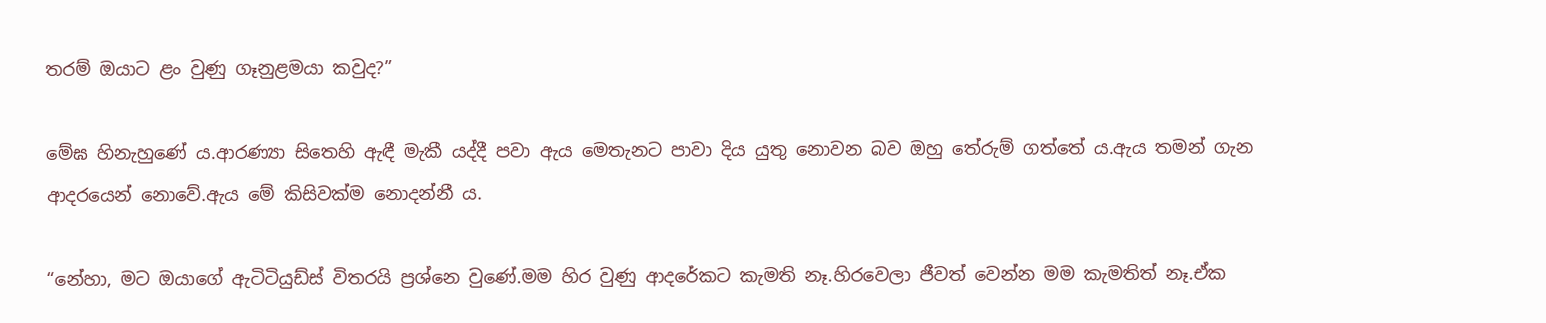තරම් ඔයාට ළං වුණු ගෑනුළමයා කවුද?”

මේඝ හිනැහුණේ ය.ආරණ්‍යා සිතෙහි ඇඳී මැකී යද්දී පවා ඇය මෙතැනට පාවා දිය යුතු නොවන බව ඔහු තේරුම් ගත්තේ ය.ඇය තමන් ගැන ආදරයෙන් නොවේ.ඇය මේ කිසිවක්ම නොදන්නී ය.

“නේහා, මට ඔයාගේ ඇටිටියුඩ්ස් විතරයි ප්‍රශ්නෙ වුණේ.මම හිර වුණු ආදරේකට කැමති නෑ.හිරවෙලා ජීවත් වෙන්න මම කැමතිත් නෑ.ඒක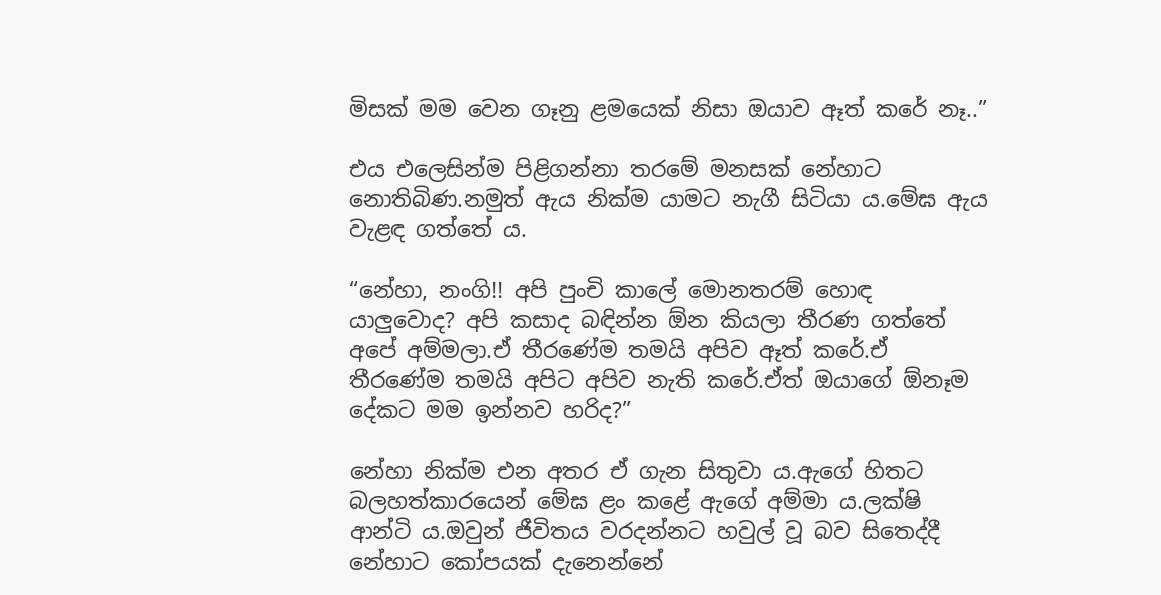මිසක් මම වෙන ගෑනු ළමයෙක් නිසා ඔයාව ඈත් කරේ නෑ..”

එය එලෙසින්ම පිළිගන්නා තරමේ මනසක් නේහාට නොතිබිණ.නමුත් ඇය නික්ම යාමට නැගී සිටියා ය.මේඝ ඇය වැළඳ ගත්තේ ය.

“නේහා, නංගි!! අපි පුංචි කාලේ මොනතරම් හොඳ යාලුවොද? අපි කසාද බඳින්න ඕන කියලා තීරණ ගත්තේ අපේ අම්මලා.ඒ තීරණේම තමයි අපිව ඈත් කරේ.ඒ තීරණේම තමයි අපිට අපිව නැති කරේ.ඒත් ඔයාගේ ඕනෑම දේකට මම ඉන්නව හරිද?”

නේහා නික්ම එන අතර ඒ ගැන සිතුවා ය.ඇගේ හිතට බලහත්කාරයෙන් මේඝ ළං කළේ ඇගේ අම්මා ය.ලක්ෂි ආන්ටි ය.ඔවුන් ජීවිතය වරදන්නට හවුල් වූ බව සිතෙද්දී නේහාට කෝපයක් දැනෙන්නේ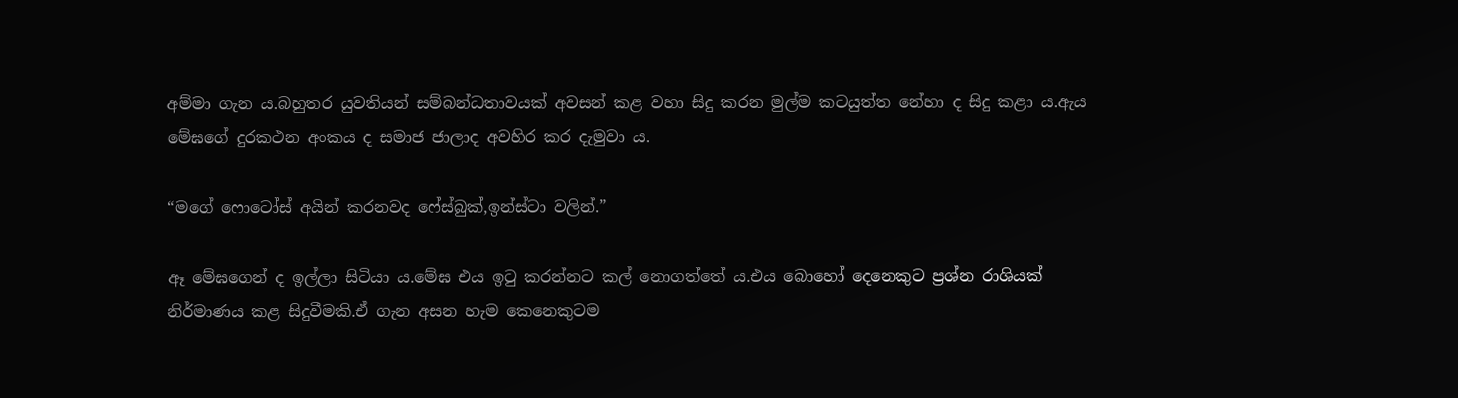අම්මා ගැන ය.බහුතර යුවතියන් සම්බන්ධතාවයක් අවසන් කළ වහා සිදු කරන මුල්ම කටයුත්ත නේහා ද සිදු කළා ය.ඇය මේඝගේ දුරකථන අංකය ද සමාජ ජාලාද අවහිර කර දැමුවා ය.

“මගේ ෆොටෝස් අයින් කරනවද ෆේස්බුක්,ඉන්ස්ටා වලින්.”

ඈ මේඝගෙන් ද ඉල්ලා සිටියා ය.මේඝ එය ඉටු කරන්නට කල් නොගත්තේ ය.එය බොහෝ දෙනෙකුට ප්‍රශ්න රාශියක් නිර්මාණය කළ සිදුවීමකි.ඒ ගැන අසන හැම කෙනෙකුටම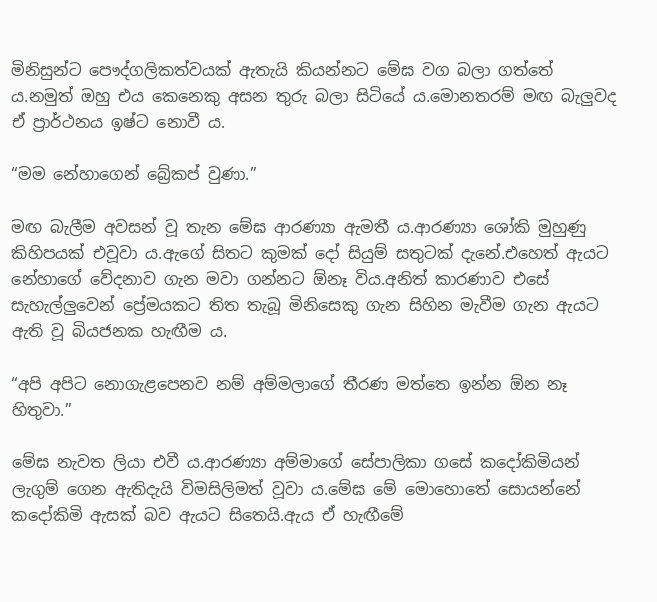මිනිසුන්ට පෞද්ගලිකත්වයක් ඇතැයි කියන්නට මේඝ වග බලා ගත්තේ ය.නමුත් ඔහු එය කෙනෙකු අසන තුරු බලා සිටියේ ය.මොනතරම් මඟ බැලුවද ඒ ප්‍රාර්ථනය ඉෂ්ට නොවී ය.

“මම නේහාගෙන් බ්‍රේකප් වුණා.”

මඟ බැලීම අවසන් වූ තැන මේඝ ආරණ්‍යා ඇමතී ය.ආරණ්‍යා ශෝකි මුහුණු කිහිපයක් එවූවා ය.ඇගේ සිතට කුමක් දෝ සියුම් සතුටක් දැනේ.එහෙත් ඇයට නේහාගේ වේදනාව ගැන මවා ගන්නට ඕනෑ විය.අනිත් කාරණාව එසේ සැහැල්ලුවෙන් ප්‍රේමයකට තිත තැබූ මිනිසෙකු ගැන සිහින මැවීම ගැන ඇයට ඇති වූ බියජනක හැඟීම ය.

“අපි අපිට නොගැළපෙනව නම් අම්මලාගේ තීරණ මත්තෙ ඉන්න ඕන නෑ හිතුවා.”

මේඝ නැවත ලියා එවී ය.ආරණ්‍යා අම්මාගේ සේපාලිකා ගසේ කදෝකිමියන් ලැගුම් ගෙන ඇතිදැයි විමසිලිමත් වූවා ය.මේඝ මේ මොහොතේ සොයන්නේ කදෝකිමි ඇසක් බව ඇයට සිතෙයි.ඇය ඒ හැඟීමේ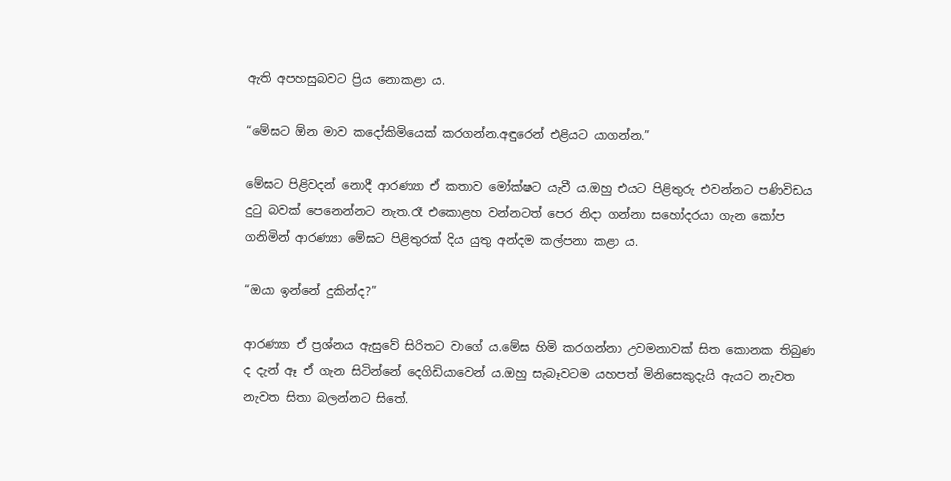ඇති අපහසුබවට ප්‍රිය නොකළා ය.

“මේඝට ඕන මාව කදෝකිමියෙක් කරගන්න.අඳුරෙන් එළියට යාගන්න.”

මේඝට පිළිවදන් නොදී ආරණ්‍යා ඒ කතාව මෝක්ෂට යැවී ය.ඔහු එයට පිළිතුරු එවන්නට පණිවිඩය දුටු බවක් පෙනෙන්නට නැත.රෑ එකොළහ වන්නටත් පෙර නිදා ගන්නා සහෝදරයා ගැන කෝප ගනිමින් ආරණ්‍යා මේඝට පිළිතුරක් දිය යුතු අන්දම කල්පනා කළා ය.

“ඔයා ඉන්නේ දුකින්ද?”

ආරණ්‍යා ඒ ප්‍රශ්නය ඇසුවේ සිරිතට වාගේ ය.මේඝ හිමි කරගන්නා උවමනාවක් සිත කොනක තිබුණ ද දැන් ඈ ඒ ගැන සිටින්නේ දෙගිඩියාවෙන් ය.ඔහු සැබෑවටම යහපත් මිනිසෙකුදැයි ඇයට නැවත නැවත සිතා බලන්නට සිතේ.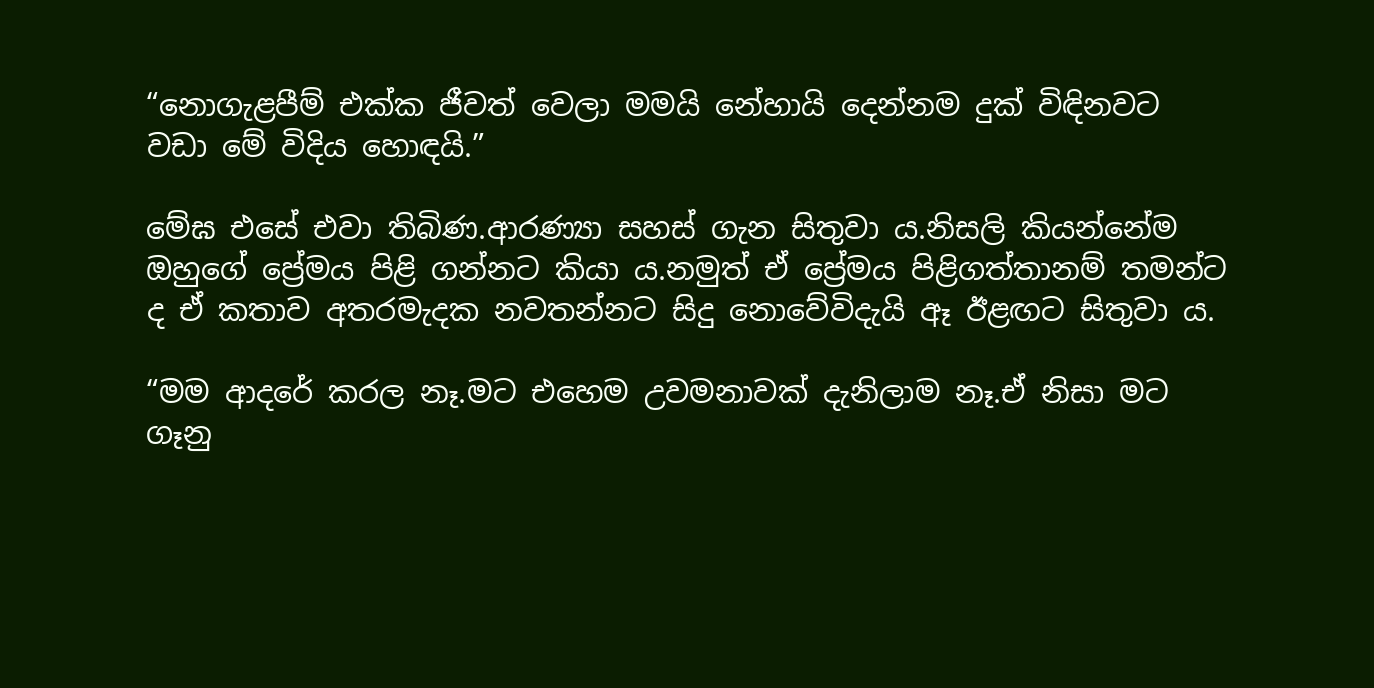“නොගැළපීම් එක්ක ජීවත් වෙලා මමයි නේහායි දෙන්නම දුක් විඳිනවට වඩා මේ විදිය හොඳයි.”

මේඝ එසේ එවා තිබිණ.ආරණ්‍යා සහස් ගැන සිතුවා ය.නිසලි කියන්නේම ඔහුගේ ප්‍රේමය පිළි ගන්නට කියා ය.නමුත් ඒ ප්‍රේමය පිළිගත්තානම් තමන්ට ද ඒ කතාව අතරමැදක නවතන්නට සිදු නොවේවිදැයි ඈ ඊළඟට සිතුවා ය.

“මම ආදරේ කරල නෑ.මට එහෙම උවමනාවක් දැනිලාම නෑ.ඒ නිසා මට ගෑනු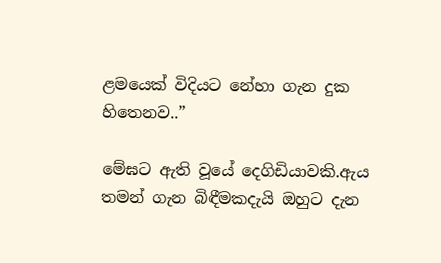ළමයෙක් විදියට නේහා ගැන දුක හිතෙනව..”

මේඝට ඇති වූයේ දෙගිඩියාවකි.ඇය තමන් ගැන බිඳීමකදැයි ඔහුට දැන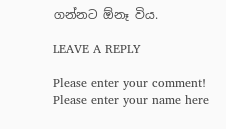ගන්නට ඕනෑ විය.

LEAVE A REPLY

Please enter your comment!
Please enter your name here